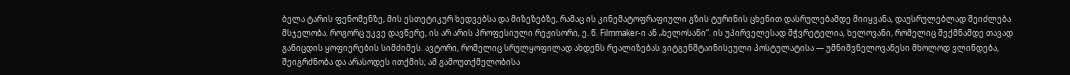ბელა ტარის ფენომენზე, მის ესთეტიკურ ხედვებსა და მიზეზებზე, რამაც ის კინემატოფრაფიული გზის ტურინის ცხენით დასრულებამდე მიიყვანა, დაუსრულებლად შეიძლება მსჯელობა. როგორც უკვე დავწერე, ის არ არის პროფესიული რეჟისორი, ე. წ. Filmmaker-ი ან „ხელოსანი“. ის უპირველესად მჭვრეტელია, ხელოვანი, რომელიც შექმნამდე თავად განიცდის ყოფიერების სიმძიმეს. ავტორი, რომელიც სრულყოფილად ახდენს რეალიზებას ვიტგენშტაინისეული პოსტულატისა — უმნიშვნელოვანესი მხოლოდ ვლინდება, შეიგრძნობა და არასოდეს ითქმის; ამ გამოუთქმელობისა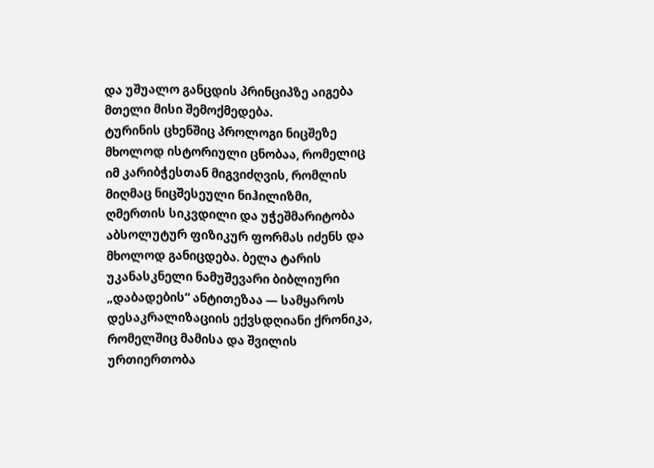და უშუალო განცდის პრინციპზე აიგება მთელი მისი შემოქმედება.
ტურინის ცხენშიც პროლოგი ნიცშეზე მხოლოდ ისტორიული ცნობაა, რომელიც იმ კარიბჭესთან მიგვიძღვის, რომლის მიღმაც ნიცშესეული ნიჰილიზმი, ღმერთის სიკვდილი და უჭეშმარიტობა აბსოლუტურ ფიზიკურ ფორმას იძენს და მხოლოდ განიცდება. ბელა ტარის უკანასკნელი ნამუშევარი ბიბლიური „დაბადების“ ანტითეზაა — სამყაროს დესაკრალიზაციის ექვსდღიანი ქრონიკა, რომელშიც მამისა და შვილის ურთიერთობა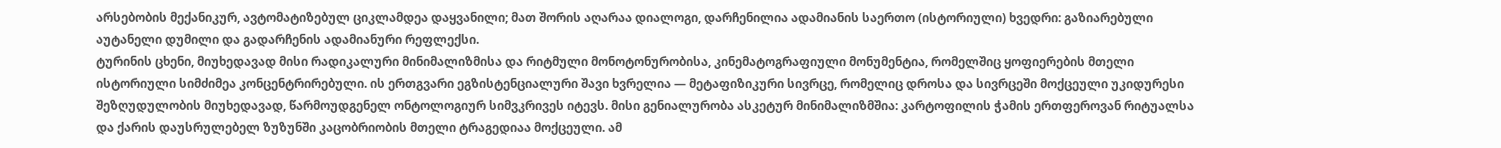არსებობის მექანიკურ, ავტომატიზებულ ციკლამდეა დაყვანილი; მათ შორის აღარაა დიალოგი, დარჩენილია ადამიანის საერთო (ისტორიული) ხვედრი: გაზიარებული აუტანელი დუმილი და გადარჩენის ადამიანური რეფლექსი.
ტურინის ცხენი, მიუხედავად მისი რადიკალური მინიმალიზმისა და რიტმული მონოტონურობისა, კინემატოგრაფიული მონუმენტია, რომელშიც ყოფიერების მთელი ისტორიული სიმძიმეა კონცენტრირებული. ის ერთგვარი ეგზისტენციალური შავი ხვრელია — მეტაფიზიკური სივრცე, რომელიც დროსა და სივრცეში მოქცეული უკიდურესი შეზღუდულობის მიუხედავად, წარმოუდგენელ ონტოლოგიურ სიმვკრივეს იტევს. მისი გენიალურობა ასკეტურ მინიმალიზმშია: კარტოფილის ჭამის ერთფეროვან რიტუალსა და ქარის დაუსრულებელ ზუზუნში კაცობრიობის მთელი ტრაგედიაა მოქცეული. ამ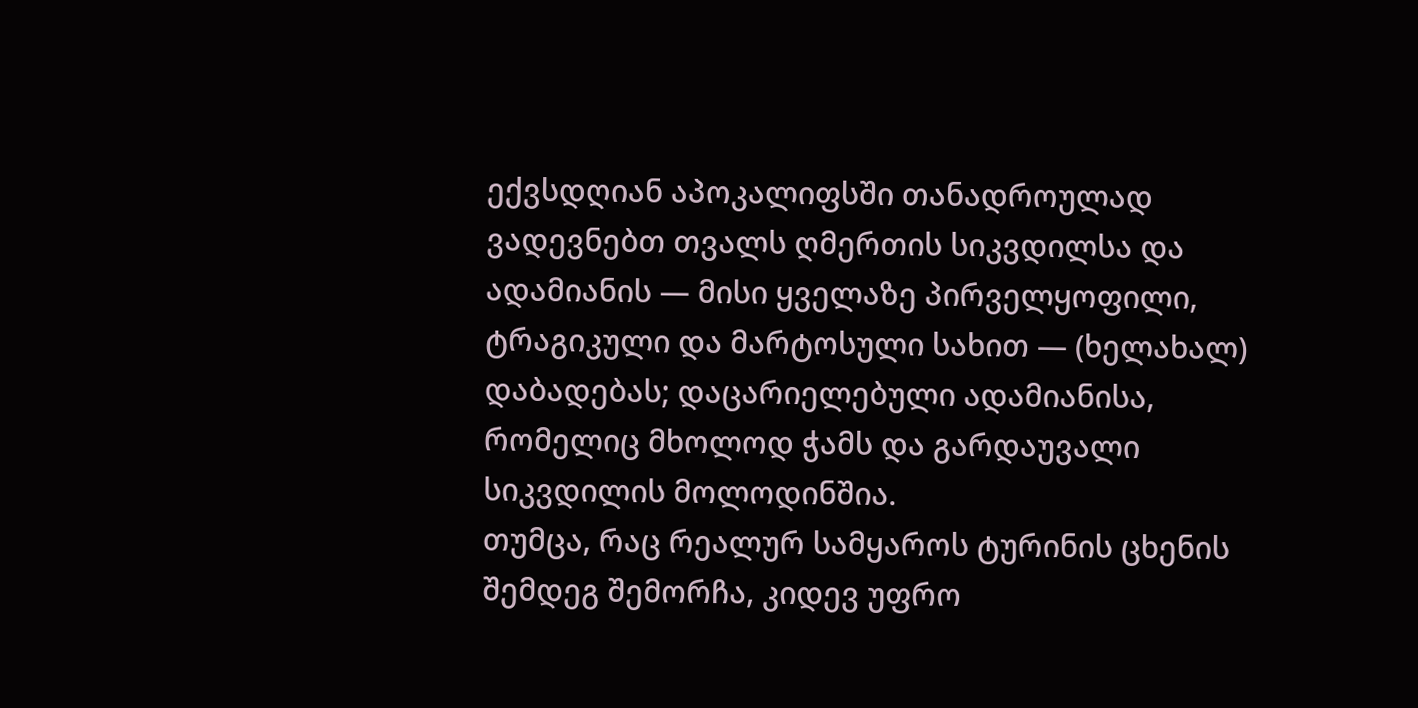ექვსდღიან აპოკალიფსში თანადროულად ვადევნებთ თვალს ღმერთის სიკვდილსა და ადამიანის — მისი ყველაზე პირველყოფილი, ტრაგიკული და მარტოსული სახით — (ხელახალ) დაბადებას; დაცარიელებული ადამიანისა, რომელიც მხოლოდ ჭამს და გარდაუვალი სიკვდილის მოლოდინშია.
თუმცა, რაც რეალურ სამყაროს ტურინის ცხენის შემდეგ შემორჩა, კიდევ უფრო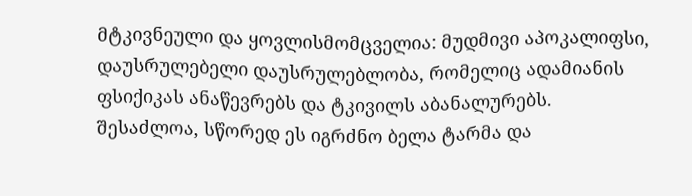მტკივნეული და ყოვლისმომცველია: მუდმივი აპოკალიფსი, დაუსრულებელი დაუსრულებლობა, რომელიც ადამიანის ფსიქიკას ანაწევრებს და ტკივილს აბანალურებს.
შესაძლოა, სწორედ ეს იგრძნო ბელა ტარმა და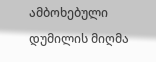ამბოხებული დუმილის მიღმა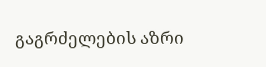გაგრძელების აზრი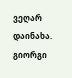ვეღარ დაინახა.
გიორგი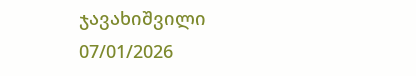ჯავახიშვილი
07/01/2026